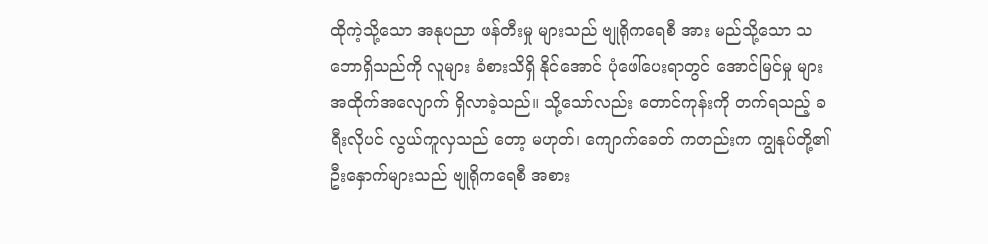ထိုကဲ့သို့သော အနုပညာ ဖန်တီးမှု များသည် ဗျုရိုကရေစီ အား မည်သို့သော သဘောရှိသည်ကို လူများ ခံစားသိရှိ နိုင်အောင် ပုံဖေါ်ပေးရာတွင် အောင်မြင်မှု များ အထိုက်အလျောက် ရှိလာခဲ့သည်။ သို့သော်လည်း တောင်ကုန်းကို တက်ရသည့် ခရီးလိုပင် လွယ်ကူလှသည် တော့ မဟုတ်၊ ကျောက်ခေတ် ကတည်းက ကျွနုပ်တို့၏ ဦးနှောက်များသည် ဗျုရိုကရေစီ အစား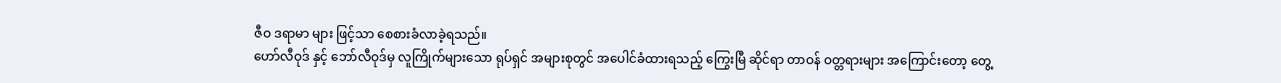ဇီဝ ဒရာမာ များ ဖြင့်သာ စေစားခံလာခဲ့ရသည်။
ဟော်လီဝုဒ် နှင့် ဘော်လီဝုဒ်မှ လူကြိုက်များသော ရုပ်ရှင် အများစုတွင် အပေါင်ခံထားရသည့် ကြွေးမြီ ဆိုင်ရာ တာဝန် ဝတ္တရားများ အကြောင်းတော့ တွေ့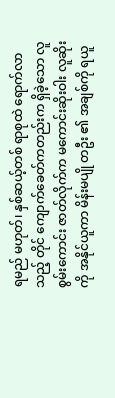ရမည် မဟုတ်၊ နှစ်ဆယ့်တစ် ရာစုထဲ ရောက်လာသည့် တိုင် ကျောက်ခေတ်ကတည်းက ရှိခဲ့သော လူစွမ်းကောင်း ဇာတ်လိုက်က မကောင်းဆိုးဝါး လူဆိုးကို အနိုင်ယူကာ မိန်းမပျို တဦး ၏ အချစ်ကို ရယူ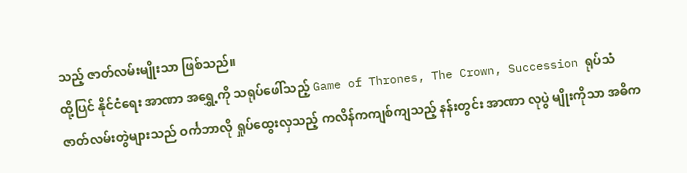သည့် ဇာတ်လမ်းမျိုးသာ ဖြစ်သည်။
ထို့ပြင် နိုင်ငံရေး အာဏာ အရွှေ့ကို သရုပ်ဖေါ်သည့် Game of Thrones, The Crown, Succession ရုပ်သံ ဇာတ်လမ်းတွဲများသည် ဝင်္ကဘာလို ရှုပ်ထွေးလှသည့် ကလိန်ကကျစ်ကျသည့် နန်းတွင်း အာဏာ လုပွဲ မျိုးကိုသာ အဓိက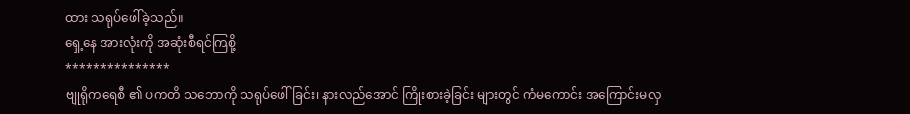ထား သရုပ်ဖေါ်ခဲ့သည်။
ရှေ့နေ အားလုံးကို အဆုံးစီရင်ကြစို့
***************
ဗျုရိုကရေစီ ၏ ပကတိ သဘောကို သရုပ်ဖေါ်ခြင်း၊ နားလည်အောင် ကြိုးစားခဲ့ခြင်း များတွင် ကံမကောင်း အကြောင်းမလှ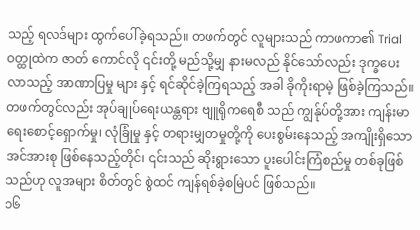သည့် ရလဒ်များ ထွက်ပေါ်ခဲ့ရသည်။ တဖက်တွင် လူများသည် ကာဖကာ၏ Trial ဝတ္ထုထဲက ဇာတ် ကောင်လို ၎င်းတို့ မည်သို့မျှ နားမလည် နိုင်သော်လည်း ဒုက္ခပေးလာသည့် အာဏာပြမှု များ နှင့် ရင်ဆိုင်ခဲ့ကြရသည့် အခါ ခိုကိုးရာမဲ့ ဖြစ်ခဲ့ကြသည်။ တဖက်တွင်လည်း အုပ်ချုပ်ရေးယန္တရား ဗျူရိုကရေစီ သည် ကျွန်ုပ်တို့အား ကျန်းမာရေးစောင့်ရှောက်မှု၊ လုံခြုံမှု နှင့် တရားမျှတမှုတို့ကို ပေးစွမ်းနေသည့် အကျိုးရှိသော အင်အားစု ဖြစ်နေသည့်တိုင်၊ ၎င်းသည် ဆိုးရွားသော ပူးပေါင်းကြံစည်မှု တစ်ခုဖြစ်သည်ဟု လူအများ စိတ်တွင် စွဲထင် ကျန်ရစ်ခဲ့စမြဲပင် ဖြစ်သည်။
၁၆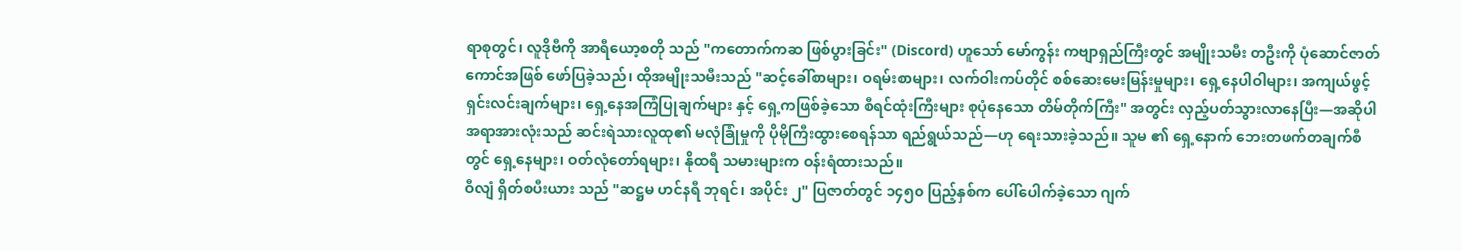ရာစုတွင်၊ လူဒိုဗီကို အာရီယော့စတို သည် "ကတောက်ကဆ ဖြစ်ပွားခြင်း" (Discord) ဟူသော် မော်ကွန်း ကဗျာရှည်ကြီးတွင် အမျိုးသမီး တဦးကို ပုံဆောင်ဇာတ်ကောင်အဖြစ် ဖော်ပြခဲ့သည်၊ ထိုအမျိုးသမီးသည် "ဆင့်ခေါ်စာများ၊ ဝရမ်းစာများ၊ လက်ဝါးကပ်တိုင် စစ်ဆေးမေးမြန်းမှုများ၊ ရှေ့နေပါဝါများ၊ အကျယ်ဖွင့်ရှင်းလင်းချက်များ၊ ရှေ့နေအကြံပြုချက်များ နှင့် ရှေ့ကဖြစ်ခဲ့သော စီရင်ထုံးကြီးများ စုပုံနေသော တိမ်တိုက်ကြီး" အတွင်း လှည့်ပတ်သွားလာနေပြီး—အဆိုပါ အရာအားလုံးသည် ဆင်းရဲသားလူထု၏ မလုံခြုံမှုကို ပိုမိုကြီးထွားစေရန်သာ ရည်ရွယ်သည်—ဟု ရေးသားခဲ့သည်။ သူမ ၏ ရှေ့နောက် ဘေးတဖက်တချက်စီတွင် ရှေ့နေများ၊ ဝတ်လုံတော်ရများ၊ နိုထရီ သမားများက ဝန်းရံထားသည်။
ဝီလျံ ရှိတ်စပီးယား သည် "ဆဋ္ဌမ ဟင်နရီ ဘုရင်၊ အပိုင်း ၂" ပြဇာတ်တွင် ၁၄၅၀ ပြည့်နှစ်က ပေါ်ပေါက်ခဲ့သော ဂျက်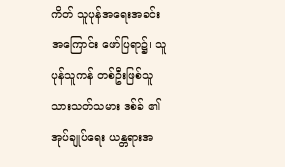ကိတ် သူပုန်အရေးအခင်း အကြောင်း ဖော်ပြရာ၌၊ သူပုန်သူကန် တစ်ဦးဖြစ်သူ သားသတ်သမား ဒစ်ခ် ၏ အုပ်ချုပ်ရေး ယန္တရားအ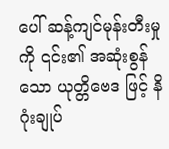ပေါ် ဆန့်ကျင်မုန်းတီးမှု ကို ၎င်း၏ အဆုံးစွန်သော ယုတ္တိဗေဒ ဖြင့် နိဂုံးချုပ်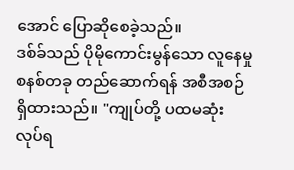အောင် ပြောဆိုစေခဲ့သည်။
ဒစ်ခ်သည် ပိုမိုကောင်းမွန်သော လူနေမှု စနစ်တခု တည်ဆောက်ရန် အစီအစဉ် ရှိထားသည်။ "ကျုပ်တို့ ပထမဆုံး လုပ်ရ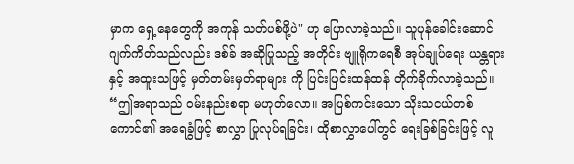မှာက ရှေ့နေတွေကို အကုန် သတ်ပစ်ဖို့ပဲ" ဟု ပြောလာခဲ့သည်။ သူပုန်ခေါင်းဆောင် ဂျက်ကိတ်သည်လည်း ဒစ်ခ် အဆိုပြုသည့် အတိုင်း ဗျူရိုကရေစီ အုပ်ချုပ်ရေး ယန္တရား နှင့် အထူးသဖြင့် မှတ်တမ်းမှတ်ရာများ ကို ပြင်းပြင်းထန်ထန် တိုက်ခိုက်လာခဲ့သည်။
“ဤအရာသည် ဝမ်းနည်းစရာ မဟုတ်လော။ အပြစ်ကင်းသော သိုးသငယ်တစ်ကောင်၏ အရေခွံဖြင့် စာလွှာ ပြုလုပ်ရခြင်း၊ ထိုစာလွှာပေါ်တွင် ရေးခြစ်ခြင်းဖြင့် လူ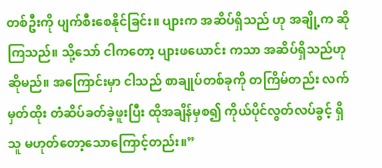တစ်ဦးကို ပျက်စီးစေနိုင်ခြင်း။ ပျားက အဆိပ်ရှိသည် ဟု အချို့က ဆိုကြသည်။ သို့သော် ငါကတော့ ပျားဖယောင်း ကသာ အဆိပ်ရှိသည်ဟု ဆိုမည်။ အကြောင်းမှာ ငါသည် စာချုပ်တစ်ခုကို တကြိမ်တည်း လက်မှတ်ထိုး တံဆိပ်ခတ်ခဲ့ဖူးပြီး ထိုအချိန်မှစ၍ ကိုယ်ပိုင်လွတ်လပ်ခွင့် ရှိသူ မဟုတ်တော့သောကြောင့်တည်း။”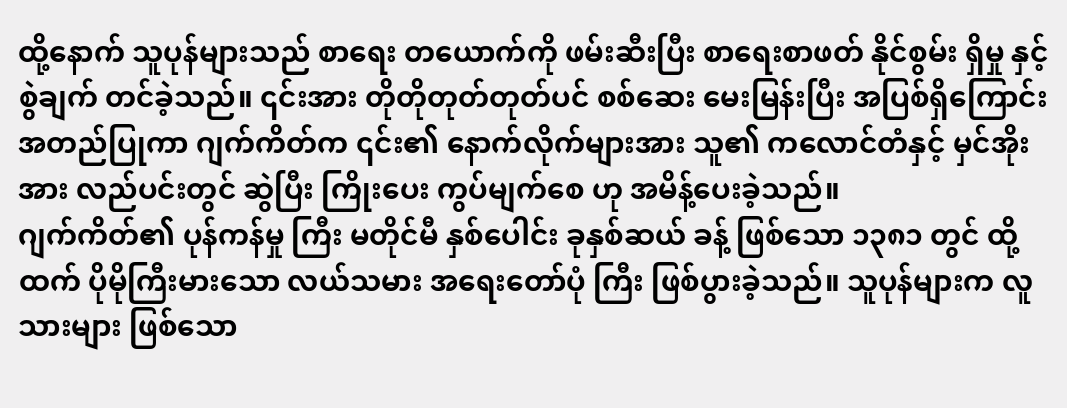ထို့နောက် သူပုန်များသည် စာရေး တယောက်ကို ဖမ်းဆီးပြီး စာရေးစာဖတ် နိုင်စွမ်း ရှိမှု နှင့် စွဲချက် တင်ခဲ့သည်။ ၎င်းအား တိုတိုတုတ်တုတ်ပင် စစ်ဆေး မေးမြန်းပြီး အပြစ်ရှိကြောင်း အတည်ပြုကာ ဂျက်ကိတ်က ၎င်း၏ နောက်လိုက်များအား သူ၏ ကလောင်တံနှင့် မှင်အိုး အား လည်ပင်းတွင် ဆွဲပြီး ကြိုးပေး ကွပ်မျက်စေ ဟု အမိန့်ပေးခဲ့သည်။
ဂျက်ကိတ်၏ ပုန်ကန်မှု ကြီး မတိုင်မီ နှစ်ပေါင်း ခုနှစ်ဆယ် ခန့် ဖြစ်သော ၁၃၈၁ တွင် ထို့ထက် ပိုမိုကြီးမားသော လယ်သမား အရေးတော်ပုံ ကြီး ဖြစ်ပွားခဲ့သည်။ သူပုန်များက လူသားများ ဖြစ်သော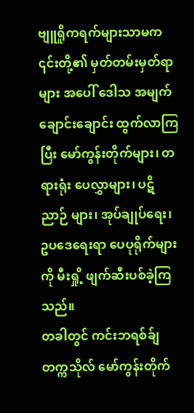ဗျူရိူကရက်များသာမက ၎င်းတို့၏ မှတ်တမ်းမှတ်ရာများ အပေါ် ဒေါသ အမျက်ချောင်းချောင်း ထွက်လာကြပြီး မော်ကွန်းတိုက်များ၊ တရားရုံး ပေလွှာများ၊ ပဋိညာဉ် များ၊ အုပ်ချုပ်ရေး၊ ဥပဒေရေးရာ ပေပုရိုက်များကို မီးရှို့ ဖျက်ဆီးပစ်ခဲ့ကြသည်။
တခါတွင် ကင်းဘရစ်ခ်ျ တက္ကသိုလ် မော်ကွန်းတိုက်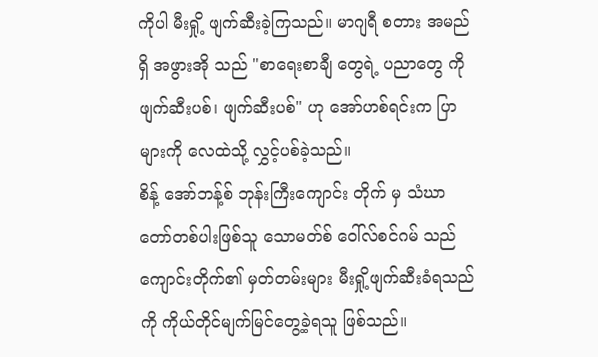ကိုပါ မီးရှို့ ဖျက်ဆီးခဲ့ကြသည်။ မာဂျရီ စတား အမည်ရှိ အဖွားအို သည် "စာရေးစာချီ တွေရဲ့ ပညာတွေ ကို ဖျက်ဆီးပစ်၊ ဖျက်ဆီးပစ်" ဟု အော်ဟစ်ရင်းက ပြာများကို လေထဲသို့ လွှင့်ပစ်ခဲ့သည်။
စိန့် အော်ဘန့်စ် ဘုန်းကြီးကျောင်း တိုက် မှ သံဃာတော်တစ်ပါးဖြစ်သူ သောမတ်စ် ဝေါ်လ်စင်ဂမ် သည် ကျောင်းတိုက်၏ မှတ်တမ်းများ မီးရှို့ဖျက်ဆီးခံရသည်ကို ကိုယ်တိုင်မျက်မြင်တွေ့ခဲ့ရသူ ဖြစ်သည်။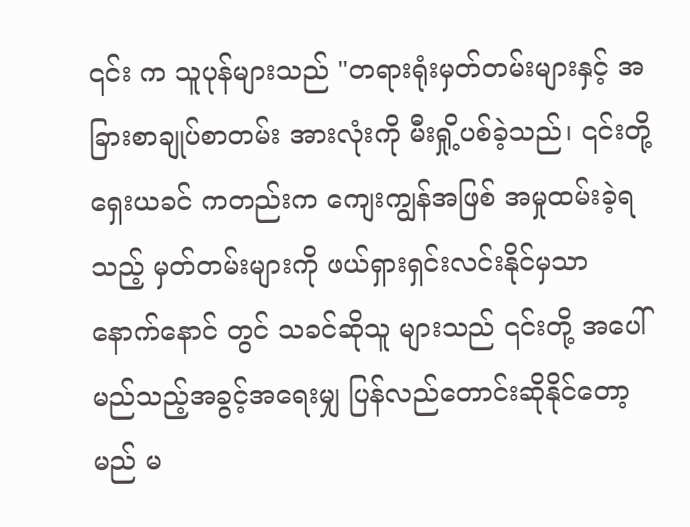၎င်း က သူပုန်များသည် "တရားရုံးမှတ်တမ်းများနှင့် အခြားစာချုပ်စာတမ်း အားလုံးကို မီးရှို့ပစ်ခဲ့သည်၊ ၎င်းတို့ ရှေးယခင် ကတည်းက ကျေးကျွန်အဖြစ် အမှုထမ်းခဲ့ရသည့် မှတ်တမ်းများကို ဖယ်ရှားရှင်းလင်းနိုင်မှသာ နောက်နောင် တွင် သခင်ဆိုသူ များသည် ၎င်းတို့ အပေါ် မည်သည့်အခွင့်အရေးမျှ ပြန်လည်တောင်းဆိုနိုင်တော့မည် မ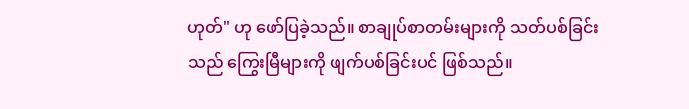ဟုတ်" ဟု ဖော်ပြခဲ့သည်။ စာချုပ်စာတမ်းများကို သတ်ပစ်ခြင်းသည် ကြွေးမြီများကို ဖျက်ပစ်ခြင်းပင် ဖြစ်သည်။